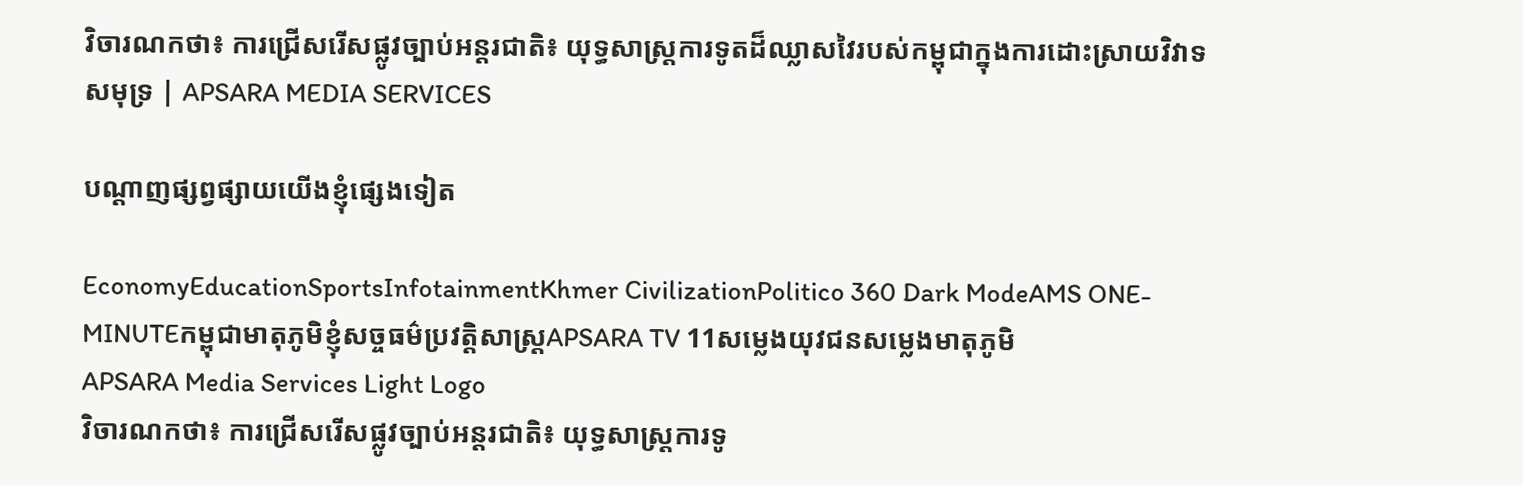វិចារណកថា៖ ការជ្រើសរើសផ្លូវច្បាប់អន្តរជាតិ៖ យុទ្ធសាស្ត្រការទូតដ៏ឈ្លាសវៃរបស់កម្ពុជាក្នុងការដោះស្រាយវិវាទសមុទ្រ | APSARA MEDIA SERVICES

បណ្ដាញផ្សព្វផ្សាយយើងខ្ញុំផ្សេងទៀត

EconomyEducationSportsInfotainmentKhmer CivilizationPolitico 360 Dark ModeAMS ONE-MINUTEកម្ពុជាមាតុភូមិខ្ញុំសច្ចធម៌ប្រវត្តិសាស្ត្រAPSARA TV 11សម្លេងយុវជនសម្លេងមាតុភូមិ
APSARA Media Services Light Logo
វិចារណកថា៖ ការជ្រើសរើសផ្លូវច្បាប់អន្តរជាតិ៖ យុទ្ធសាស្ត្រការទូ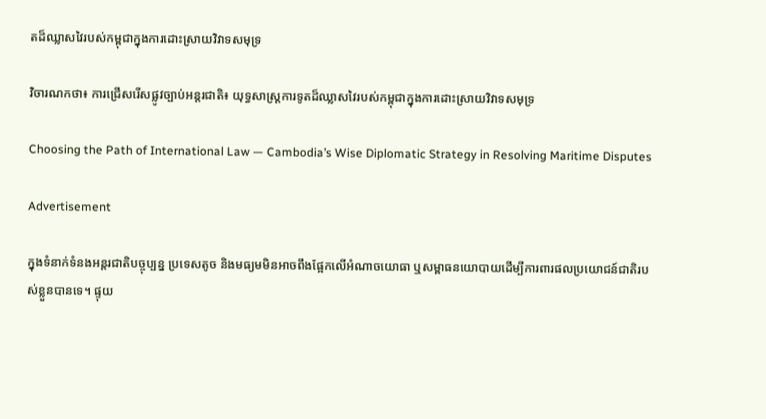តដ៏ឈ្លាសវៃរបស់កម្ពុជាក្នុងការដោះស្រាយវិវាទសមុទ្រ

វិចារណកថា៖ ការជ្រើសរើសផ្លូវច្បាប់អន្តរជាតិ៖ យុទ្ធសាស្ត្រការទូតដ៏ឈ្លាសវៃរបស់កម្ពុជាក្នុងការដោះស្រាយវិវាទសមុទ្រ

Choosing the Path of International Law — Cambodia’s Wise Diplomatic Strategy in Resolving Maritime Disputes

Advertisement

ក្នុងទំនាក់ទំនងអន្តរជាតិបច្ចុប្បន្ន ប្រទេសតូច និងមធ្យមមិនអាចពឹងផ្អែកលើអំណាចយោធា ឬសម្ពាធនយោបាយដើម្បីការពារផលប្រយោជន៍ជាតិរបស់ខ្លួនបានទេ។ ផ្ទុយ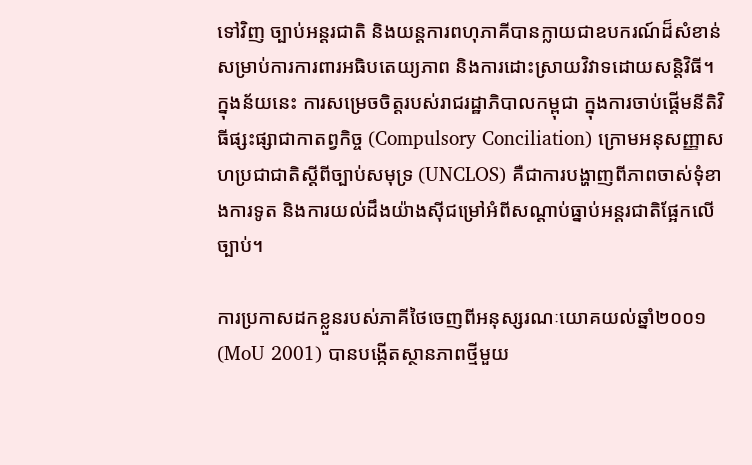ទៅវិញ ច្បាប់អន្តរជាតិ និងយន្តការពហុភាគីបានក្លាយជាឧបករណ៍ដ៏សំខាន់សម្រាប់ការការពារអធិបតេយ្យភាព និងការដោះស្រាយវិវាទដោយសន្តិវិធី។ ក្នុងន័យនេះ ការសម្រេចចិត្តរបស់រាជរដ្ឋាភិបាលកម្ពុជា ក្នុងការចាប់ផ្តើមនីតិវិធីផ្សះផ្សាជាកាតព្វកិច្ច (Compulsory Conciliation) ក្រោមអនុសញ្ញាសហប្រជាជាតិស្តីពីច្បាប់សមុទ្រ (UNCLOS) គឺជាការបង្ហាញពីភាពចាស់ទុំខាងការទូត និងការយល់ដឹងយ៉ាងស៊ីជម្រៅអំពីសណ្តាប់ធ្នាប់អន្តរជាតិផ្អែកលើច្បាប់។

ការប្រកាសដកខ្លួនរបស់ភាគីថៃចេញពីអនុស្សរណៈយោគយល់ឆ្នាំ២០០១ (MoU 2001) បានបង្កើតស្ថានភាពថ្មីមួយ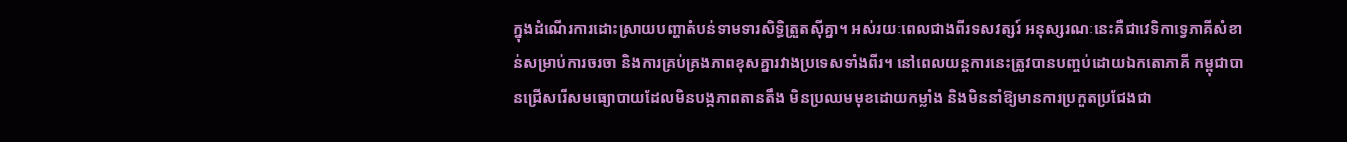ក្នុងដំណើរការដោះស្រាយបញ្ហាតំបន់ទាមទារសិទ្ធិត្រួតស៊ីគ្នា។ អស់រយៈពេលជាងពីរទសវត្សរ៍ អនុស្សរណៈនេះគឺជាវេទិកាទ្វេភាគីសំខាន់សម្រាប់ការចរចា និងការគ្រប់គ្រងភាពខុសគ្នារវាងប្រទេសទាំងពីរ។ នៅពេលយន្តការនេះត្រូវបានបញ្ចប់ដោយឯកតោភាគី កម្ពុជាបានជ្រើសរើសមធ្យោបាយដែលមិនបង្កភាពតានតឹង មិនប្រឈមមុខដោយកម្លាំង និងមិននាំឱ្យមានការប្រកួតប្រជែងជា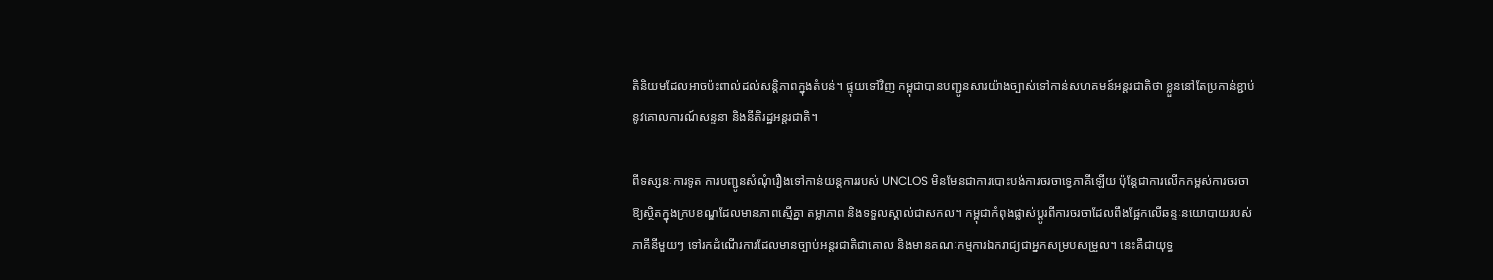តិនិយមដែលអាចប៉ះពាល់ដល់សន្តិភាពក្នុងតំបន់។ ផ្ទុយទៅវិញ កម្ពុជាបានបញ្ជូនសារយ៉ាងច្បាស់ទៅកាន់សហគមន៍អន្តរជាតិថា ខ្លួននៅតែប្រកាន់ខ្ជាប់នូវគោលការណ៍សន្ទនា និងនីតិរដ្ឋអន្តរជាតិ។

ពីទស្សនៈការទូត ការបញ្ជូនសំណុំរឿងទៅកាន់យន្តការរបស់ UNCLOS មិនមែនជាការបោះបង់ការចរចាទ្វេភាគីឡើយ ប៉ុន្តែជាការលើកកម្ពស់ការចរចាឱ្យស្ថិតក្នុងក្របខណ្ឌដែលមានភាពស្មើគ្នា តម្លាភាព និងទទួលស្គាល់ជាសកល។ កម្ពុជាកំពុងផ្លាស់ប្តូរពីការចរចាដែលពឹងផ្អែកលើឆន្ទៈនយោបាយរបស់ភាគីនីមួយៗ ទៅរកដំណើរការដែលមានច្បាប់អន្តរជាតិជាគោល និងមានគណៈកម្មការឯករាជ្យជាអ្នកសម្របសម្រួល។ នេះគឺជាយុទ្ធ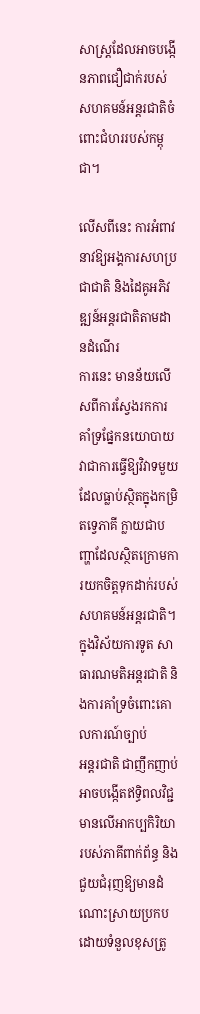សាស្ត្រដែលអាចបង្កើនភាពជឿជាក់របស់សហគមន៍អន្តរជាតិចំពោះជំហររបស់កម្ពុជា។

លើសពីនេះ ការអំពាវនាវឱ្យអង្គការសហប្រជាជាតិ និងដៃគូអភិវឌ្ឍន៍អន្តរជាតិតាមដានដំណើរ
ការនេះ មានន័យលើសពីការស្វែងរកការគាំទ្រផ្នែកនយោបាយ វាជាការធ្វើឱ្យវិវាទមួយដែលធ្លាប់ស្ថិតក្នុងកម្រិតទ្វេភាគី ក្លាយជាបញ្ហាដែលស្ថិតក្រោមការយកចិត្តទុកដាក់របស់សហគមន៍អន្តរជាតិ។ ក្នុងវិស័យការទូត សាធារណមតិអន្តរជាតិ និងការគាំទ្រចំពោះគោលការណ៍ច្បាប់
អន្តរជាតិ ជាញឹកញាប់អាចបង្កើតឥទ្ធិពលវិជ្ជមានលើអាកប្បកិរិយារបស់ភាគីពាក់ព័ន្ធ និងជួយជំរុញឱ្យមានដំណោះស្រាយប្រកបដោយទំនួលខុសត្រូ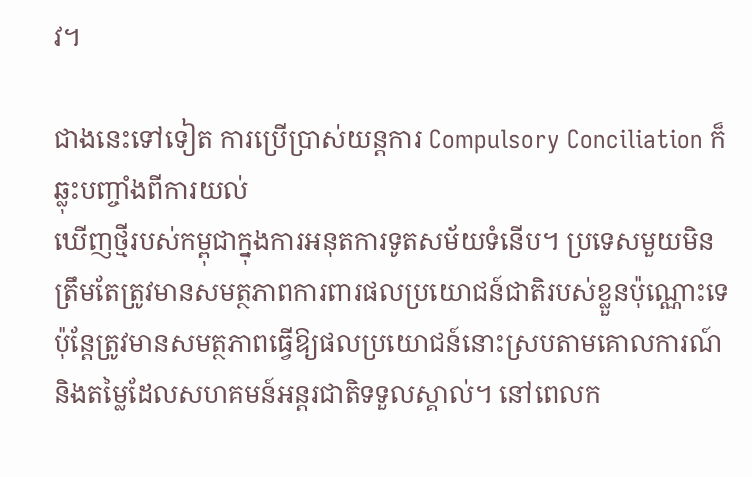វ។

ជាងនេះទៅទៀត ការប្រើប្រាស់យន្តការ Compulsory Conciliation ក៏ឆ្លុះបញ្ចាំងពីការយល់
ឃើញថ្មីរបស់កម្ពុជាក្នុងការអនុតការទូតសម័យទំនើប។ ប្រទេសមួយមិនត្រឹមតែត្រូវមានសមត្ថភាពការពារផលប្រយោជន៍ជាតិរបស់ខ្លួនប៉ុណ្ណោះទេ ប៉ុន្តែត្រូវមានសមត្ថភាពធ្វើឱ្យផលប្រយោជន៍នោះស្របតាមគោលការណ៍ និងតម្លៃដែលសហគមន៍អន្តរជាតិទទួលស្គាល់។ នៅពេលក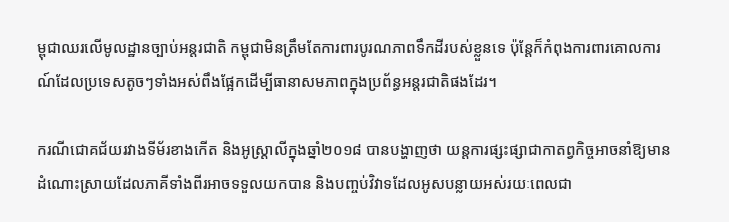ម្ពុជាឈរលើមូលដ្ឋានច្បាប់អន្តរជាតិ កម្ពុជាមិនត្រឹមតែការពារបូរណភាពទឹកដីរបស់ខ្លួនទេ ប៉ុន្តែក៏កំពុងការពារគោលការណ៍ដែលប្រទេសតូចៗទាំងអស់ពឹងផ្អែកដើម្បីធានាសមភាពក្នុងប្រព័ន្ធអន្តរជាតិផងដែរ។

ករណីជោគជ័យរវាងទីម័រខាងកើត និងអូស្ត្រាលីក្នុងឆ្នាំ២០១៨ បានបង្ហាញថា យន្តការផ្សះផ្សាជាកាតព្វកិច្ចអាចនាំឱ្យមានដំណោះស្រាយដែលភាគីទាំងពីរអាចទទួលយកបាន និងបញ្ចប់វិវាទដែលអូសបន្លាយអស់រយៈពេលជា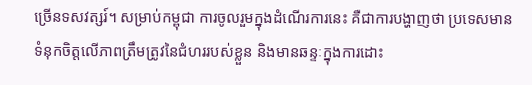ច្រើនទសវត្សរ៍។ សម្រាប់កម្ពុជា ការចូលរួមក្នុងដំណើរការនេះ គឺជាការបង្ហាញថា ប្រទេសមានទំនុកចិត្តលើភាពត្រឹមត្រូវនៃជំហររបស់ខ្លួន និងមានឆន្ទៈក្នុងការដោះ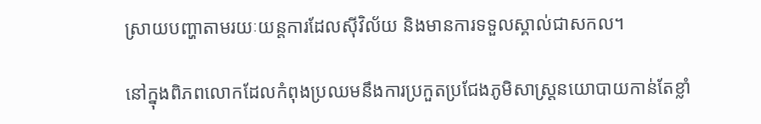ស្រាយបញ្ហាតាមរយៈយន្តការដែលស៊ីវិល័យ និងមានការទទួលស្គាល់ជាសកល។

នៅក្នុងពិភពលោកដែលកំពុងប្រឈមនឹងការប្រកួតប្រជែងភូមិសាស្ត្រនយោបាយកាន់តែខ្លាំ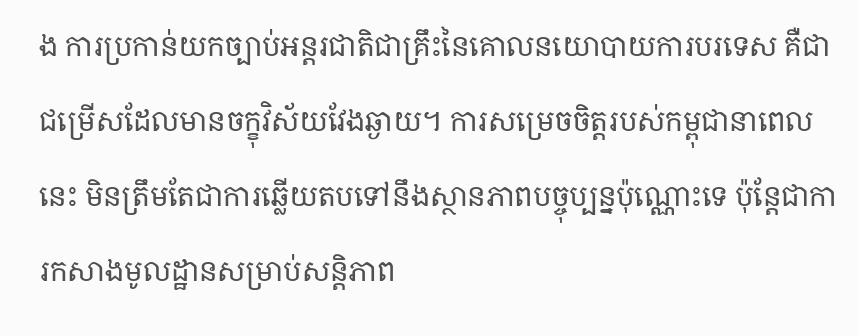ង ការប្រកាន់យកច្បាប់អន្តរជាតិជាគ្រឹះនៃគោលនយោបាយការបរទេស គឺជាជម្រើសដែលមានចក្ខុវិស័យវែងឆ្ងាយ។ ការសម្រេចចិត្តរបស់កម្ពុជានាពេលនេះ មិនត្រឹមតែជាការឆ្លើយតបទៅនឹងស្ថានភាពបច្ចុប្បន្នប៉ុណ្ណោះទេ ប៉ុន្តែជាការកសាងមូលដ្ឋានសម្រាប់សន្តិភាព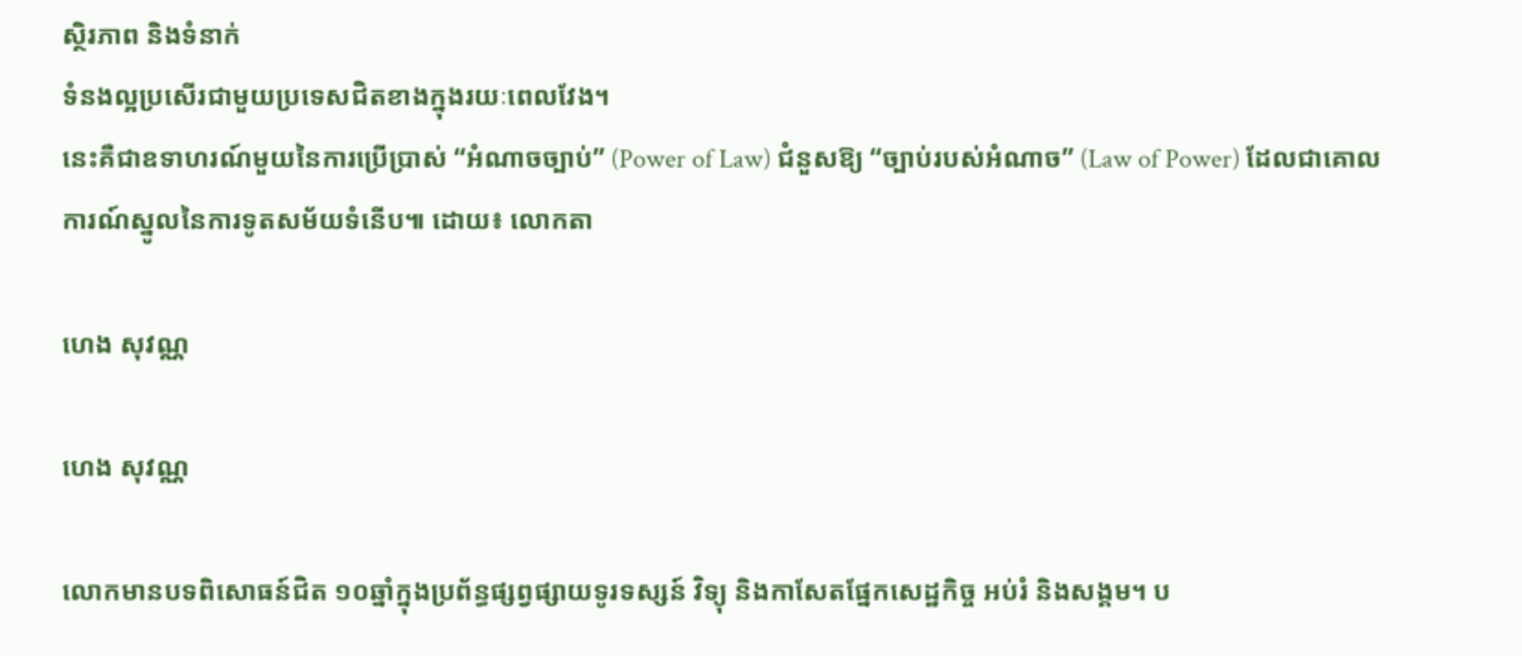ស្ថិរភាព និងទំនាក់
ទំនងល្អប្រសើរជាមួយប្រទេសជិតខាងក្នុងរយៈពេលវែង។
នេះគឺជាឧទាហរណ៍មួយនៃការប្រើប្រាស់ “អំណាចច្បាប់” (Power of Law) ជំនួសឱ្យ “ច្បាប់របស់អំណាច” (Law of Power) ដែលជាគោលការណ៍ស្នូលនៃការទូតសម័យទំនើប៕ ដោយ៖ លោកតា

ហេង សុវណ្ណ

ហេង សុវណ្ណ

លោកមានបទពិសោធន៍ជិត ១០ឆ្នាំក្នុងប្រព័ន្ធផ្សព្វផ្សាយទូរទស្សន៍ វិទ្យុ និងកាសែតផ្នែកសេដ្ឋកិច្ច អប់រំ និងសង្គម។ ប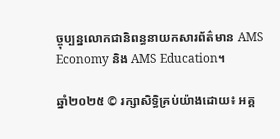ច្ចុប្បន្នលោកជានិពន្ធនាយកសារព័ត៌មាន AMS Economy និង AMS Education។

ឆ្នាំ២០២៥ © រក្សាសិទ្ធិគ្រប់យ៉ាងដោយ៖ អគ្គ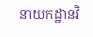នាយកដ្ឋានវិ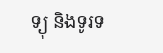ទ្យុ និងទូរទ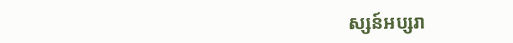ស្សន៍អប្សរា